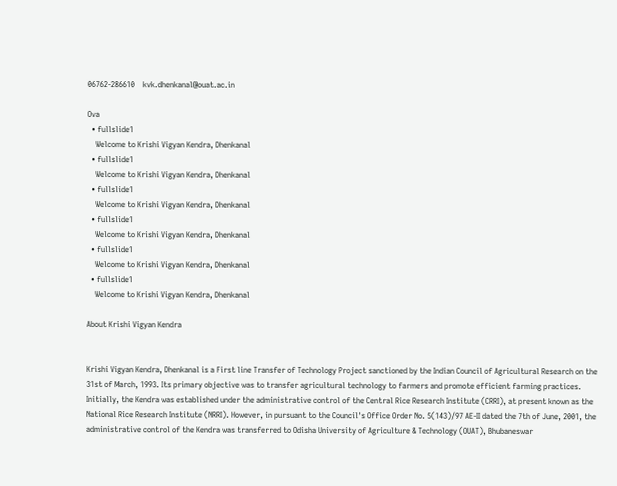06762-286610    kvk.dhenkanal@ouat.ac.in

Ova
  • fullslide1
    Welcome to Krishi Vigyan Kendra, Dhenkanal
  • fullslide1
    Welcome to Krishi Vigyan Kendra, Dhenkanal
  • fullslide1
    Welcome to Krishi Vigyan Kendra, Dhenkanal
  • fullslide1
    Welcome to Krishi Vigyan Kendra, Dhenkanal
  • fullslide1
    Welcome to Krishi Vigyan Kendra, Dhenkanal
  • fullslide1
    Welcome to Krishi Vigyan Kendra, Dhenkanal

About Krishi Vigyan Kendra


Krishi Vigyan Kendra, Dhenkanal is a First line Transfer of Technology Project sanctioned by the Indian Council of Agricultural Research on the 31st of March, 1993. Its primary objective was to transfer agricultural technology to farmers and promote efficient farming practices. Initially, the Kendra was established under the administrative control of the Central Rice Research Institute (CRRI), at present known as the National Rice Research Institute (NRRI). However, in pursuant to the Council's Office Order No. 5(143)/97 AE-II dated the 7th of June, 2001, the administrative control of the Kendra was transferred to Odisha University of Agriculture & Technology (OUAT), Bhubaneswar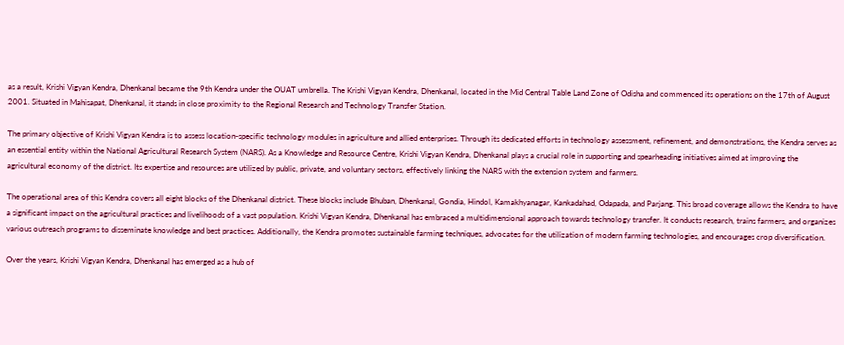as a result, Krishi Vigyan Kendra, Dhenkanal became the 9th Kendra under the OUAT umbrella. The Krishi Vigyan Kendra, Dhenkanal, located in the Mid Central Table Land Zone of Odisha and commenced its operations on the 17th of August 2001. Situated in Mahisapat, Dhenkanal, it stands in close proximity to the Regional Research and Technology Transfer Station.

The primary objective of Krishi Vigyan Kendra is to assess location-specific technology modules in agriculture and allied enterprises. Through its dedicated efforts in technology assessment, refinement, and demonstrations, the Kendra serves as an essential entity within the National Agricultural Research System (NARS). As a Knowledge and Resource Centre, Krishi Vigyan Kendra, Dhenkanal plays a crucial role in supporting and spearheading initiatives aimed at improving the agricultural economy of the district. Its expertise and resources are utilized by public, private, and voluntary sectors, effectively linking the NARS with the extension system and farmers.

The operational area of this Kendra covers all eight blocks of the Dhenkanal district. These blocks include Bhuban, Dhenkanal, Gondia, Hindol, Kamakhyanagar, Kankadahad, Odapada, and Parjang. This broad coverage allows the Kendra to have a significant impact on the agricultural practices and livelihoods of a vast population. Krishi Vigyan Kendra, Dhenkanal has embraced a multidimensional approach towards technology transfer. It conducts research, trains farmers, and organizes various outreach programs to disseminate knowledge and best practices. Additionally, the Kendra promotes sustainable farming techniques, advocates for the utilization of modern farming technologies, and encourages crop diversification.

Over the years, Krishi Vigyan Kendra, Dhenkanal has emerged as a hub of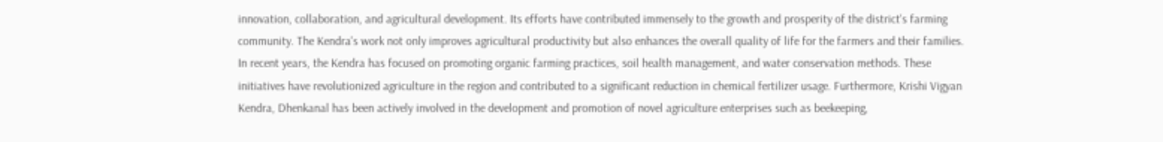innovation, collaboration, and agricultural development. Its efforts have contributed immensely to the growth and prosperity of the district's farming community. The Kendra's work not only improves agricultural productivity but also enhances the overall quality of life for the farmers and their families. In recent years, the Kendra has focused on promoting organic farming practices, soil health management, and water conservation methods. These initiatives have revolutionized agriculture in the region and contributed to a significant reduction in chemical fertilizer usage. Furthermore, Krishi Vigyan Kendra, Dhenkanal has been actively involved in the development and promotion of novel agriculture enterprises such as beekeeping,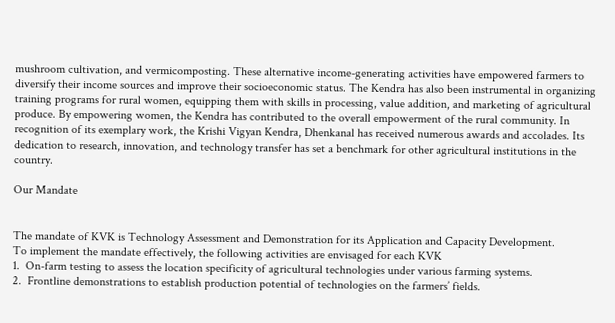mushroom cultivation, and vermicomposting. These alternative income-generating activities have empowered farmers to diversify their income sources and improve their socioeconomic status. The Kendra has also been instrumental in organizing training programs for rural women, equipping them with skills in processing, value addition, and marketing of agricultural produce. By empowering women, the Kendra has contributed to the overall empowerment of the rural community. In recognition of its exemplary work, the Krishi Vigyan Kendra, Dhenkanal has received numerous awards and accolades. Its dedication to research, innovation, and technology transfer has set a benchmark for other agricultural institutions in the country.

Our Mandate


The mandate of KVK is Technology Assessment and Demonstration for its Application and Capacity Development.
To implement the mandate effectively, the following activities are envisaged for each KVK
1.  On-farm testing to assess the location specificity of agricultural technologies under various farming systems.
2.  Frontline demonstrations to establish production potential of technologies on the farmers’ fields.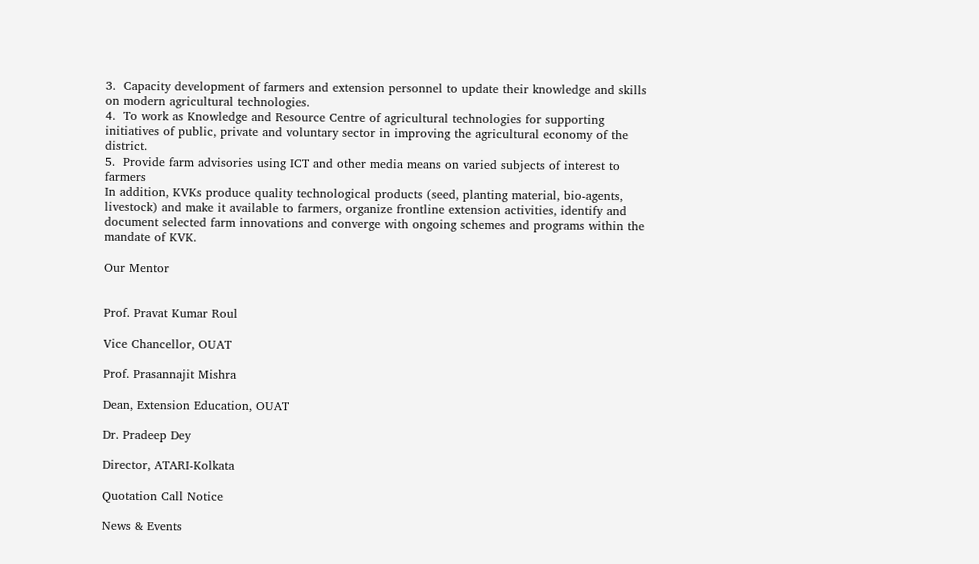3.  Capacity development of farmers and extension personnel to update their knowledge and skills on modern agricultural technologies.
4.  To work as Knowledge and Resource Centre of agricultural technologies for supporting initiatives of public, private and voluntary sector in improving the agricultural economy of the district.
5.  Provide farm advisories using ICT and other media means on varied subjects of interest to farmers
In addition, KVKs produce quality technological products (seed, planting material, bio-agents, livestock) and make it available to farmers, organize frontline extension activities, identify and document selected farm innovations and converge with ongoing schemes and programs within the mandate of KVK.

Our Mentor


Prof. Pravat Kumar Roul

Vice Chancellor, OUAT

Prof. Prasannajit Mishra

Dean, Extension Education, OUAT

Dr. Pradeep Dey

Director, ATARI-Kolkata

Quotation Call Notice

News & Events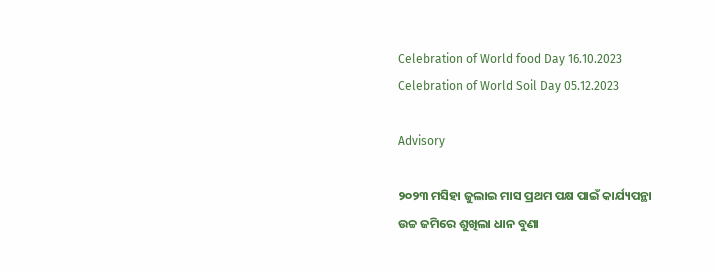Celebration of World food Day 16.10.2023
Celebration of World Soil Day 05.12.2023

Advisory

୨୦୨୩ ମସିହା ଜୁଲାଇ ମାସ ପ୍ରଥମ ପକ୍ଷ ପାଇଁ କାର୍ଯ୍ୟପନ୍ଥା
ଉଚ୍ଚ ଜମିରେ ଶୁଖିଲା ଧାନ ବୁଣା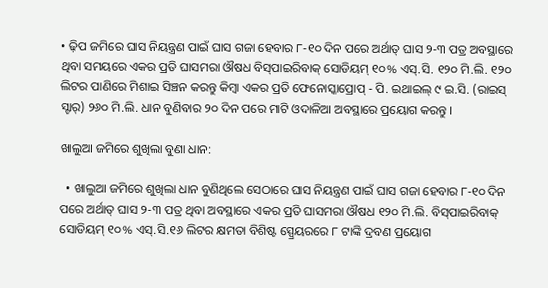• ଢ଼ିପ ଜମିରେ ଘାସ ନିୟନ୍ତ୍ରଣ ପାଇଁ ଘାସ ଗଜା ହେବାର ୮-୧୦ ଦିନ ପରେ ଅର୍ଥାତ୍ ଘାସ ୨-୩ ପତ୍ର ଅବସ୍ଥାରେ ଥିବା ସମୟରେ ଏକର ପ୍ରତି ଘାସମରା ଔଷଧ ବିସ୍‌ପାଇରିବାକ୍ ସୋଡିୟମ୍ ୧୦% ଏସ୍‌.ସି. ୧୨୦ ମି.ଲି. ୧୨୦ ଲିଟର ପାଣିରେ ମିଶାଇ ସିଞ୍ଚନ କରନ୍ତୁ କିମ୍ବା ଏକର ପ୍ରତି ଫେନୋସ୍କାପ୍ରୋପ୍ - ପି. ଇଥାଇଲ୍ ୯ ଇ.ସି. (ରାଇସ୍ ସ୍ଟାର୍‌) ୨୬୦ ମି.ଲି. ଧାନ ବୁଣିବାର ୨୦ ଦିନ ପରେ ମାଟି ଓଦାଳିଆ ଅବସ୍ଥାରେ ପ୍ରୟୋଗ କରନ୍ତୁ ।

ଖାଲୁଆ ଜମିରେ ଶୁଖିଲା ବୁଣା ଧାନ:

  • ଖାଲୁଆ ଜମିରେ ଶୁଖିଲା ଧାନ ବୁଣିଥିଲେ ସେଠାରେ ଘାସ ନିୟନ୍ତ୍ରଣ ପାଇଁ ଘାସ ଗଜା ହେବାର ୮-୧୦ ଦିନ ପରେ ଅର୍ଥାତ୍ ଘାସ ୨-୩ ପତ୍ର ଥିବା ଅବସ୍ଥାରେ ଏକର ପ୍ରତି ଘାସମରା ଔଷଧ ୧୨୦ ମି.ଲି. ବିସ୍‌ପାଇରିବାକ୍ ସୋଡିୟମ୍‌ ୧୦% ଏସ୍‌.ସି.୧୬ ଲିଟର କ୍ଷମତା ବିଶିଷ୍ଟ ସ୍ପ୍ରେୟରରେ ୮ ଟାଙ୍କି ଦ୍ରବଣ ପ୍ରୟୋଗ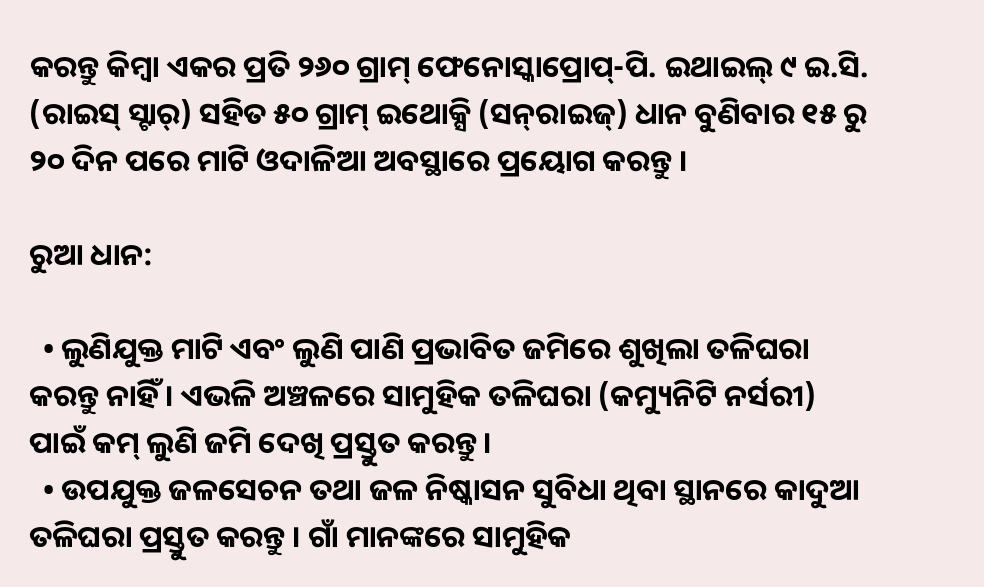କରନ୍ତୁ କିମ୍ବା ଏକର ପ୍ରତି ୨୬୦ ଗ୍ରାମ୍ ଫେନୋସ୍କାପ୍ରୋପ୍‌-ପି. ଇଥାଇଲ୍ ୯ ଇ.ସି. (ରାଇସ୍ ସ୍ଟାର୍‌) ସହିତ ୫୦ ଗ୍ରାମ୍ ଇଥୋକ୍ସି (ସନ୍‌ରାଇଜ୍‌) ଧାନ ବୁଣିବାର ୧୫ ରୁ ୨୦ ଦିନ ପରେ ମାଟି ଓଦାଳିଆ ଅବସ୍ଥାରେ ପ୍ରୟୋଗ କରନ୍ତୁ ।

ରୁଆ ଧାନ:

  • ଲୁଣିଯୁକ୍ତ ମାଟି ଏବଂ ଲୁଣି ପାଣି ପ୍ରଭାବିତ ଜମିରେ ଶୁଖିଲା ତଳିଘରା କରନ୍ତୁ ନାହିଁ । ଏଭଳି ଅଞ୍ଚଳରେ ସାମୁହିକ ତଳିଘରା (କମ୍ୟୁନିଟି ନର୍ସରୀ) ପାଇଁ କମ୍ ଲୁଣି ଜମି ଦେଖି ପ୍ରସ୍ତୁତ କରନ୍ତୁ ।
  • ଉପଯୁକ୍ତ ଜଳସେଚନ ତଥା ଜଳ ନିଷ୍କାସନ ସୁବିଧା ଥିବା ସ୍ଥାନରେ କାଦୁଆ ତଳିଘରା ପ୍ରସ୍ତୁତ କରନ୍ତୁ । ଗାଁ ମାନଙ୍କରେ ସାମୁହିକ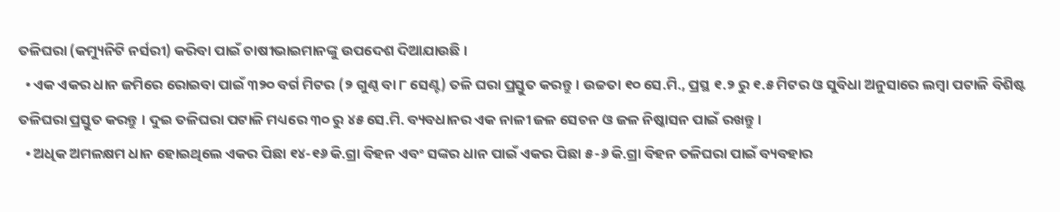ତଳିଘରା (କମ୍ୟୁନିଟି ନର୍ସରୀ) କରିବା ପାଇଁ ଚାଷୀଭାଇମାନଙ୍କୁ ଉପଦେଶ ଦିଆଯାଉଛି ।
  • ଏକ ଏକର ଧାନ ଜମିରେ ରୋଇବା ପାଇଁ ୩୨୦ ବର୍ଗ ମିଟର (୨ ଗୁଣ୍ଠ ବା ୮ ସେଣ୍ଟ) ତଳି ଘରା ପ୍ରସ୍ତୁତ କରନ୍ତୁ । ଉଚ୍ଚତା ୧୦ ସେ.ମି., ପ୍ରସ୍ଥ ୧.୨ ରୁ ୧.୫ ମିଟର ଓ ସୁବିଧା ଅନୁସାରେ ଲମ୍ବା ପଟାଳି ବିଶିଷ୍ଟ ତଳିଘରା ପ୍ରସ୍ତୁତ କରନ୍ତୁ । ଦୁଇ ତଳିଘରା ପଟାଳି ମଧ୍ୟରେ ୩୦ ରୁ ୪୫ ସେ.ମି. ବ୍ୟବଧାନର ଏକ ନାଳୀ ଜଳ ସେଚନ ଓ ଜଳ ନିଷ୍କାସନ ପାଇଁ ରଖନ୍ତୁ ।
  • ଅଧିକ ଅମଳକ୍ଷମ ଧାନ ହୋଇଥିଲେ ଏକର ପିଛା ୧୪-୧୬ କି.ଗ୍ରା ବିହନ ଏବଂ ସଙ୍କର ଧାନ ପାଇଁ ଏକର ପିଛା ୫-୬ କି.ଗ୍ରା ବିହନ ତଳିଘରା ପାଇଁ ବ୍ୟବହାର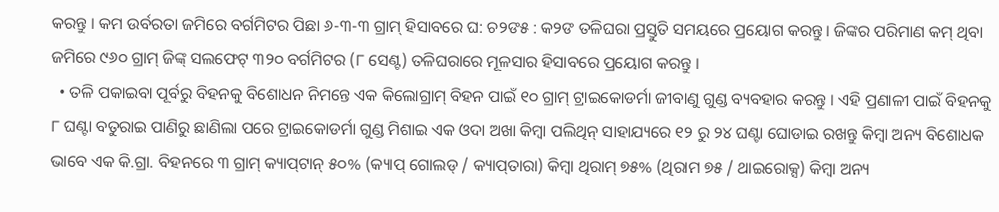କରନ୍ତୁ । କମ ଉର୍ବରତା ଜମିରେ ବର୍ଗମିଟର ପିଛା ୬-୩-୩ ଗ୍ରାମ୍‌ ହିସାବରେ ଘ: ଚ୨ଙ୫ : କ୨ଙ ତଳିଘରା ପ୍ରସ୍ତୁତି ସମୟରେ ପ୍ରୟୋଗ କରନ୍ତୁ । ଜିଙ୍କର ପରିମାଣ କମ୍ ଥିବା ଜମିରେ ୯୬୦ ଗ୍ରାମ୍ ଜିଙ୍କ୍ ସଲଫେଟ୍ ୩୨୦ ବର୍ଗମିଟର (୮ ସେଣ୍ଟ) ତଳିଘରାରେ ମୂଳସାର ହିସାବରେ ପ୍ରୟୋଗ କରନ୍ତୁ ।
  • ତଳି ପକାଇବା ପୂର୍ବରୁ ବିହନକୁ ବିଶୋଧନ ନିମନ୍ତେ ଏକ କିଲୋଗ୍ରାମ୍ ବିହନ ପାଇଁ ୧୦ ଗ୍ରାମ୍ ଟ୍ରାଇକୋଡର୍ମା ଜୀବାଣୁ ଗୁଣ୍ଡ ବ୍ୟବହାର କରନ୍ତୁ । ଏହି ପ୍ରଣାଳୀ ପାଇଁ ବିହନକୁ ୮ ଘଣ୍ଟା ବତୁରାଇ ପାଣିରୁ ଛାଣିଲା ପରେ ଟ୍ରାଇକୋଡର୍ମା ଗୁଣ୍ଡ ମିଶାଇ ଏକ ଓଦା ଅଖା କିମ୍ବା ପଲିଥିନ୍ ସାହାଯ୍ୟରେ ୧୨ ରୁ ୨୪ ଘଣ୍ଟା ଘୋଡାଇ ରଖନ୍ତୁ କିମ୍ବା ଅନ୍ୟ ବିଶୋଧକ ଭାବେ ଏକ କି.ଗ୍ରା. ବିହନରେ ୩ ଗ୍ରାମ୍ କ୍ୟାପ୍‌ଟାନ୍ ୫୦% (କ୍ୟାପ୍ ଗୋଲଡ୍ / କ୍ୟାପ୍‌ତାରା) କିମ୍ବା ଥିରାମ୍‌ ୭୫% (ଥିରାମ ୭୫ / ଥାଇରୋକ୍ସ) କିମ୍ବା ଅନ୍ୟ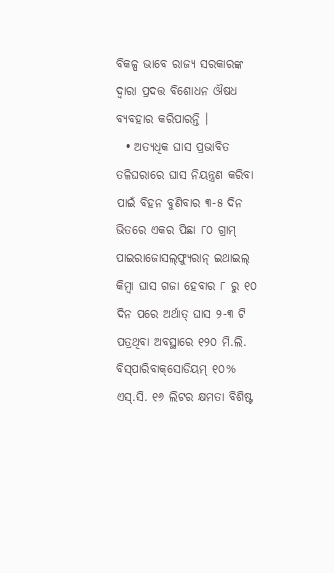ବିକଳ୍ପ ଭାବେ ରାଜ୍ୟ ସରକାରଙ୍କ ଦ୍ୱାରା ପ୍ରଦତ୍ତ ବିଶୋଧନ ଔଷଧ ବ୍ୟବହାର କରିପାରନ୍ତି ।
  • ଅତ୍ୟଧିକ ଘାସ ପ୍ରଭାବିତ ତଳିଘରାରେ ଘାସ ନିୟନ୍ତ୍ରଣ କରିବା ପାଇଁ ବିହନ ବୁଣିବାର ୩-୫ ଦିନ ଭିତରେ ଏକର ପିଛା ୮୦ ଗ୍ରାମ୍ ପାଇରାଜୋସଲ୍‌ଫ୍ୟୁରାନ୍ ଇଥାଇଲ୍ କିମ୍ବା ଘାସ ଗଜା ହେବାର ୮ ରୁ ୧୦ ଦିନ ପରେ ଅର୍ଥାତ୍ ଘାସ ୨-୩ ଟି ପତ୍ରଥିବା ଅବସ୍ଥାରେ ୧୨୦ ମି.ଲି. ବିସ୍‌ପାରିବାକ୍‌ସୋଡିୟମ୍ ୧୦% ଏସ୍‌.ସି. ୧୬ ଲିଟର କ୍ଷମତା ବିଶିଷ୍ଟ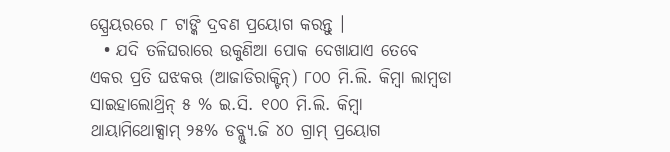ସ୍ପ୍ରେୟରରେ ୮ ଟାଙ୍କି ଦ୍ରବଣ ପ୍ରୟୋଗ କରନ୍ତୁ ।
  • ଯଦି ତଳିଘରାରେ ଉକୁଣିଆ ପୋକ ଦେଖାଯାଏ ତେବେ ଏକର ପ୍ରତି ଘଝକଋ (ଆଜାଡିରାକ୍ଟିନ୍‌) ୮୦୦ ମି.ଲି. କିମ୍ବା ଲାମ୍ବଡା ସାଇହାଲୋଥ୍ରିନ୍ ୫ % ଇ.ସି. ୧୦୦ ମି.ଲି. କିମ୍ବା ଥାୟାମିଥୋକ୍ସାମ୍ ୨୫% ଡବ୍ଲ୍ୟୁ.ଜି ୪୦ ଗ୍ରାମ୍‌ ପ୍ରୟୋଗ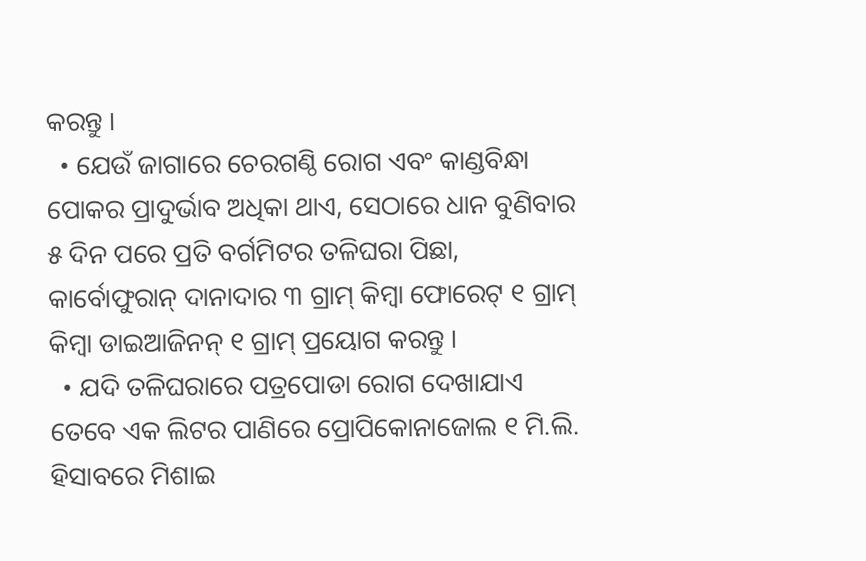କରନ୍ତୁ ।
  • ଯେଉଁ ଜାଗାରେ ଚେରଗଣ୍ଠି ରୋଗ ଏବଂ କାଣ୍ଡବିନ୍ଧା ପୋକର ପ୍ରାଦୁର୍ଭାବ ଅଧିକା ଥାଏ, ସେଠାରେ ଧାନ ବୁଣିବାର ୫ ଦିନ ପରେ ପ୍ରତି ବର୍ଗମିଟର ତଳିଘରା ପିଛା, କାର୍ବୋଫୁରାନ୍ ଦାନାଦାର ୩ ଗ୍ରାମ୍ କିମ୍ବା ଫୋରେଟ୍ ୧ ଗ୍ରାମ୍ କିମ୍ବା ଡାଇଆଜିନନ୍ ୧ ଗ୍ରାମ୍ ପ୍ରୟୋଗ କରନ୍ତୁ ।
  • ଯଦି ତଳିଘରାରେ ପତ୍ରପୋଡା ରୋଗ ଦେଖାଯାଏ ତେବେ ଏକ ଲିଟର ପାଣିରେ ପ୍ରୋପିକୋନାଜୋଲ ୧ ମି.ଲି. ହିସାବରେ ମିଶାଇ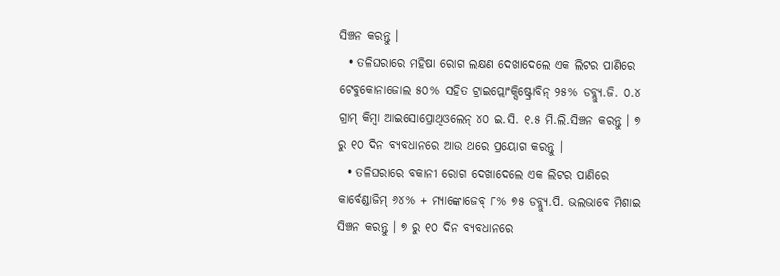ସିଞ୍ଚନ କରନ୍ତୁ ।
  • ତଳିଘରାରେ ମହିଷା ରୋଗ ଲକ୍ଷଣ ଦେଖାଦେଲେ ଏକ ଲିଟର ପାଣିରେ ଟେବୁକୋନାଜୋଲ ୫୦% ସହିତ ଟ୍ରାଇପ୍ଲୋଂକ୍ସିଷ୍ଟ୍ରୋବିନ୍ ୨୫% ଡବ୍ଲ୍ୟୁ.ଜି. ୦.୪ ଗ୍ରାମ୍ କିମ୍ବା ଆଇସୋପ୍ରୋଥିଓଲେନ୍ ୪୦ ଇ.ସି. ୧.୫ ମି.ଲି.ସିଞ୍ଚନ କରନ୍ତୁ । ୭ ରୁ ୧୦ ଦିନ ବ୍ୟବଧାନରେ ଆଉ ଥରେ ପ୍ରୟୋଗ କରନ୍ତୁ ।
  • ତଳିଘରାରେ ବକାନୀ ରୋଗ ଦେଖାଦେଲେ ଏକ ଲିଟର ପାଣିରେ କାର୍ବେଣ୍ଡାଜିମ୍ ୬୪% + ମ୍ୟାଙ୍କୋଜେବ୍ ୮% ୭୫ ଡବ୍ଲ୍ୟୁ.ପି. ଭଲଭାବେ ମିଶାଇ ସିଞ୍ଚନ କରନ୍ତୁ । ୭ ରୁ ୧୦ ଦିନ ବ୍ୟବଧାନରେ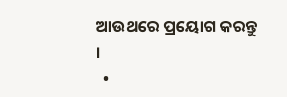ଆଉଥରେ ପ୍ରୟୋଗ କରନ୍ତୁ ।
  •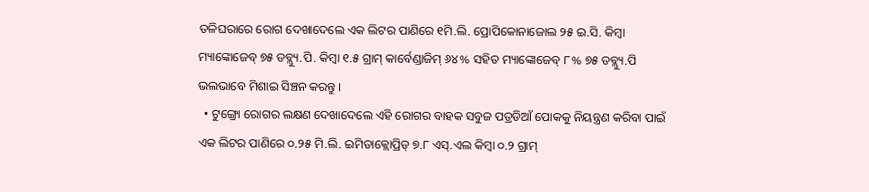ତଳିଘରାରେ ରୋଗ ଦେଖାଦେଲେ ଏକ ଲିଟର ପାଣିରେ ୧ମି.ଲି. ପ୍ରୋପିକୋନାଜୋଲ ୨୫ ଇ.ସି. କିମ୍ବା ମ୍ୟାଙ୍କୋଜେବ୍ ୭୫ ଡବ୍ଲ୍ୟୁ.ପି. କିମ୍ବା ୧.୫ ଗ୍ରାମ୍ କାର୍ବେଣ୍ଡାଜିମ୍ ୬୪% ସହିତ ମ୍ୟାଙ୍କୋଜେବ୍ ୮% ୭୫ ଡବ୍ଲ୍ୟୁ.ପି ଭଲଭାବେ ମିଶାଇ ସିଞ୍ଚନ କରନ୍ତୁ ।
  • ଟୁଙ୍ଗ୍ରୋ ରୋଗର ଲକ୍ଷଣ ଦେଖାଦେଲେ ଏହି ରୋଗର ବାହକ ସବୁଜ ପତ୍ରଡିଆଁ ପୋକକୁ ନିୟନ୍ତ୍ରଣ କରିବା ପାଇଁ ଏକ ଲିଟର ପାଣିରେ ୦.୨୫ ମି.ଲି. ଇମିଡାକ୍ଲୋପ୍ରିଡ୍ ୭.୮ ଏସ୍‌.ଏଲ କିମ୍ବା ୦.୨ ଗ୍ରାମ୍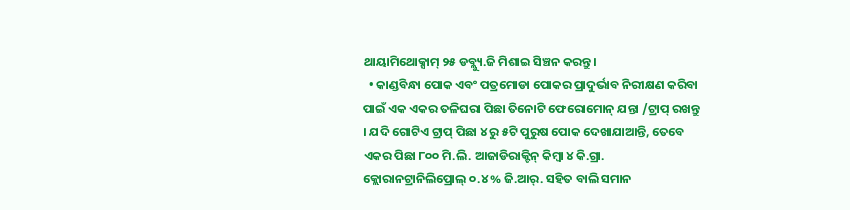ଥାୟାମିଥୋକ୍ସାମ୍‌ ୨୫ ଡବ୍ଲ୍ୟୁ.ଜି ମିଶାଇ ସିଞ୍ଚନ କରନ୍ତୁ ।
  • କାଣ୍ଡବିନ୍ଧା ପୋକ ଏବଂ ପତ୍ରମୋଡା ପୋକର ପ୍ରାଦୁର୍ଭାବ ନିରୀକ୍ଷଣ କରିବା ପାଇଁ ଏକ ଏକର ତଳିଘରା ପିଛା ତିନୋଟି ଫେରୋମୋନ୍ ଯନ୍ତା /ଟ୍ରାପ୍ ରଖନ୍ତୁ । ଯଦି ଗୋଟିଏ ଟ୍ରାପ୍ ପିଛା ୪ ରୁ ୫ଟି ପୁରୁଷ ପୋକ ଦେଖାଯାଆନ୍ତି, ତେବେ ଏକର ପିଛା ୮୦୦ ମି.ଲି. ଆଜାଡିରାକ୍ଟିନ୍ କିମ୍ବା ୪ କି.ଗ୍ରା. କ୍ଲୋରାନଟ୍ରାନିଲିପ୍ରୋଲ୍ ୦.୪% ଜି.ଆର୍‌. ସହିତ ବାଲି ସମାନ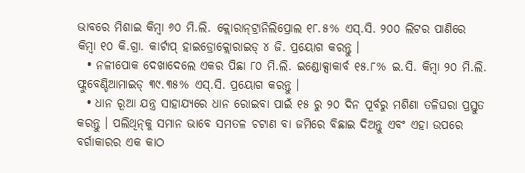ଭାବରେ ମିଶାଇ କିମ୍ବା ୬୦ ମି.ଲି. କ୍ଲୋରାନ୍‌ଟ୍ରାନିଲିପ୍ରୋଲ ୧୮.୫% ଏସ୍‌.ସି. ୨୦୦ ଲିଟର ପାଣିରେ କିମ୍ବା ୧୦ କି.ଗ୍ରା. କାର୍ଟାପ୍ ହାଇଡ୍ରୋକ୍ଲୋରାଇଡ୍ ୪ ଜି. ପ୍ରୟୋଗ କରନ୍ତୁ ।
  • ନଳୀପୋକ ଦେଖାଦେଲେ ଏକର ପିଛା ୮୦ ମି.ଲି. ଇଣ୍ଡୋକ୍ସାକାର୍ବ ୧୫.୮% ଇ.ସି. କିମ୍ବା ୨୦ ମି.ଲି. ଫ୍ଲୁବେଣ୍ଡିଆମାଇଡ୍ ୩୯.୩୫% ଏସ୍‌.ସି. ପ୍ରୟୋଗ କରନ୍ତୁ ।
  • ଧାନ ରୂଆ ଯନ୍ତ୍ର ସାହାଯ୍ୟରେ ଧାନ ରୋଇବା ପାଇଁ ୧୫ ରୁ ୨୦ ଦିନ ପୂର୍ବରୁ ମଶିଣା ତଳିଘରା ପ୍ରସ୍ତୁତ କରନ୍ତୁ । ପଲିଥିନ୍‌କୁ ସମାନ ଭାବେ ସମତଳ ଚଟାଣ ବା ଜମିରେ ବିଛାଇ ଦିଅନ୍ତୁ ଏବଂ ଏହା ଉପରେ ବର୍ଗାକାରର ଏକ କାଠ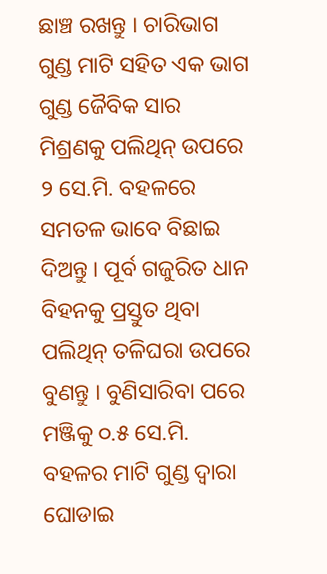ଛାଞ୍ଚ ରଖନ୍ତୁ । ଚାରିଭାଗ ଗୁଣ୍ଡ ମାଟି ସହିତ ଏକ ଭାଗ ଗୁଣ୍ଡ ଜୈବିକ ସାର ମିଶ୍ରଣକୁ ପଲିଥିନ୍ ଉପରେ ୨ ସେ.ମି. ବହଳରେ ସମତଳ ଭାବେ ବିଛାଇ ଦିଅନ୍ତୁ । ପୂର୍ବ ଗଜୁରିତ ଧାନ ବିହନକୁ ପ୍ରସ୍ତୁତ ଥିବା ପଲିଥିନ୍ ତଳିଘରା ଉପରେ ବୁଣନ୍ତୁ । ବୁଣିସାରିବା ପରେ ମଞ୍ଜିକୁ ୦.୫ ସେ.ମି. ବହଳର ମାଟି ଗୁଣ୍ଡ ଦ୍ୱାରା ଘୋଡାଇ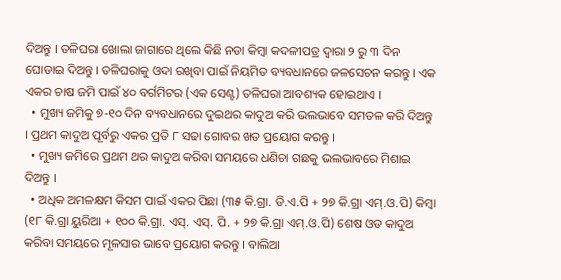ଦିଅନ୍ତୁ । ତଳିଘରା ଖୋଲା ଜାଗାରେ ଥିଲେ କିଛି ନଡା କିମ୍ବା କଦଳୀପତ୍ର ଦ୍ୱାରା ୨ ରୁ ୩ ଦିନ ଘୋଡାଇ ଦିଅନ୍ତୁ । ତଳିଘରାକୁ ଓଦା ରଖିବା ପାଇଁ ନିୟମିତ ବ୍ୟବଧାନରେ ଜଳସେଚନ କରନ୍ତୁ । ଏକ ଏକର ଚାଷ ଜମି ପାଇଁ ୪୦ ବର୍ଗମିଟର (ଏକ ସେଣ୍ଟ) ତଳିଘରା ଆବଶ୍ୟକ ହୋଇଥାଏ ।
  • ମୁଖ୍ୟ ଜମିକୁ ୭-୧୦ ଦିନ ବ୍ୟବଧାନରେ ଦୁଇଥର କାଦୁଅ କରି ଭଲଭାବେ ସମତଳ କରି ଦିଅନ୍ତୁ । ପ୍ରଥମ କାଦୁଅ ପୂର୍ବରୁ ଏକର ପ୍ରତି ୮ ସଢା ଗୋବର ଖତ ପ୍ରୟୋଗ କରନ୍ତୁ ।
  • ମୁଖ୍ୟ ଜମିରେ ପ୍ରଥମ ଥର କାଦୁଅ କରିବା ସମୟରେ ଧଣିଚା ଗଛକୁ ଭଲଭାବରେ ମିଶାଇ ଦିଅନ୍ତୁ ।
  • ଅଧିକ ଅମଳକ୍ଷମ କିସମ ପାଇଁ ଏକର ପିଛା (୩୫ କି.ଗ୍ରା. ଡି.ଏ.ପି + ୨୭ କି.ଗ୍ରା ଏମ୍‌.ଓ.ପି) କିମ୍ବା (୧୮ କି.ଗ୍ରା ୟୁରିଆ + ୧୦୦ କି.ଗ୍ରା. ଏସ୍‌. ଏସ୍‌. ପି. + ୨୭ କି.ଗ୍ରା ଏମ୍‌.ଓ.ପି) ଶେଷ ଓଡ କାଦୁଅ କରିବା ସମୟରେ ମୂଳସାର ଭାବେ ପ୍ରୟୋଗ କରନ୍ତୁ । ବାଲିଆ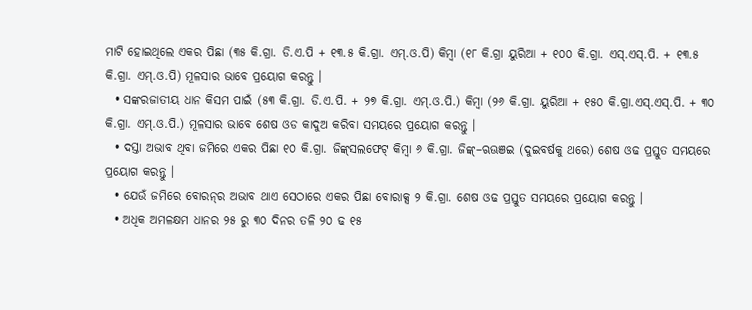ମାଟି ହୋଇଥିଲେ ଏକର ପିଛା (୩୫ କି.ଗ୍ରା. ଡି.ଏ.ପି + ୧୩.୫ କି.ଗ୍ରା. ଏମ୍‌.ଓ.ପି) କିମ୍ବା (୧୮ କି.ଗ୍ରା ୟୁରିଆ + ୧୦୦ କି.ଗ୍ରା. ଏସ୍‌.ଏସ୍‌.ପି. + ୧୩.୫ କି.ଗ୍ରା. ଏମ୍‌.ଓ.ପି) ମୂଳସାର ଭାବେ ପ୍ରୟୋଗ କରନ୍ତୁ ।
  • ସଙ୍କରଜାତୀୟ ଧାନ କିସମ ପାଇଁ (୫୩ କି.ଗ୍ରା. ଡି.ଏ.ପି. + ୨୭ କି.ଗ୍ରା. ଏମ୍‌.ଓ.ପି.) କିମ୍ବା (୨୬ କି.ଗ୍ରା. ୟୁରିଆ + ୧୫୦ କି.ଗ୍ରା.ଏସ୍‌.ଏସ୍‌.ପି. + ୩୦ କି.ଗ୍ରା. ଏମ୍‌.ଓ.ପି.) ମୂଳସାର ଭାବେ ଶେଷ ଓଡ କାଦୁଅ କରିବା ସମୟରେ ପ୍ରୟୋଗ କରନ୍ତୁ ।
  • ଦସ୍ତା ଅଭାବ ଥିବା ଜମିରେ ଏକର ପିଛା ୧୦ କି.ଗ୍ରା. ଜିଙ୍କ୍‌ସଲଫେଟ୍ କିମ୍ବା ୬ କି.ଗ୍ରା. ଜିଙ୍କ୍‌–ଋଊଞଇ (ଦୁଇବର୍ଷକୁ ଥରେ) ଶେଷ ଓଢ ପ୍ରସ୍ତୁତ ସମୟରେ ପ୍ରୟୋଗ କରନ୍ତୁ ।
  • ଯେଉଁ ଜମିରେ ବୋରନ୍‌ର ଅଭାବ ଥାଏ ସେଠାରେ ଏକର ପିଛା ବୋରାକ୍ସ ୨ କି.ଗ୍ରା. ଶେଷ ଓଢ ପ୍ରସ୍ତୁତ ସମୟରେ ପ୍ରୟୋଗ କରନ୍ତୁ ।
  • ଅଧିକ ଅମଳକ୍ଷମ ଧାନର ୨୫ ରୁ ୩୦ ଦିନର ତଳି ୨୦ ଢ ୧୫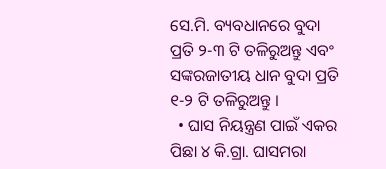ସେ.ମି. ବ୍ୟବଧାନରେ ବୁଦା ପ୍ରତି ୨-୩ ଟି ତଳିରୁଅନ୍ତୁ ଏବଂ ସଙ୍କରଜାତୀୟ ଧାନ ବୁଦା ପ୍ରତି ୧-୨ ଟି ତଳିରୁଅନ୍ତୁ ।
  • ଘାସ ନିୟନ୍ତ୍ରଣ ପାଇଁ ଏକର ପିଛା ୪ କି.ଗ୍ରା. ଘାସମରା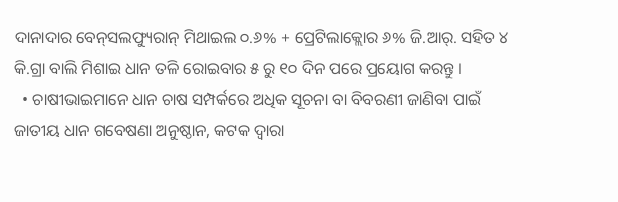ଦାନାଦାର ବେନ୍‌ସଲଫ୍ୟୁରାନ୍ ମିଥାଇଲ ୦.୬% + ପ୍ରେଟିଲାକ୍ଲୋର ୬% ଜି.ଆର୍‌. ସହିତ ୪ କି.ଗ୍ରା ବାଲି ମିଶାଇ ଧାନ ତଳି ରୋଇବାର ୫ ରୁ ୧୦ ଦିନ ପରେ ପ୍ରୟୋଗ କରନ୍ତୁ ।
  • ଚାଷୀଭାଇମାନେ ଧାନ ଚାଷ ସମ୍ପର୍କରେ ଅଧିକ ସୂଚନା ବା ବିବରଣୀ ଜାଣିବା ପାଇଁ ଜାତୀୟ ଧାନ ଗବେଷଣା ଅନୁଷ୍ଠାନ, କଟକ ଦ୍ୱାରା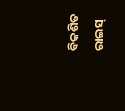ବିକଶିତ ରାଇସ୍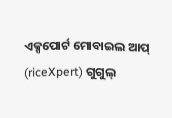ଏକ୍ସପୋର୍ଟ ମୋବାଇଲ ଆପ୍ (riceXpert) ଗୁଗୁଲ୍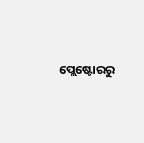ପ୍ଲେଷ୍ଟୋରରୁ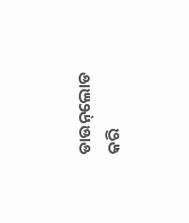ଡାଉନ୍‌ଲୋଡ କରି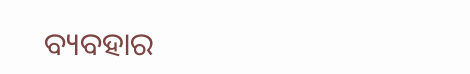ବ୍ୟବହାର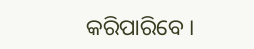କରିପାରିବେ ।